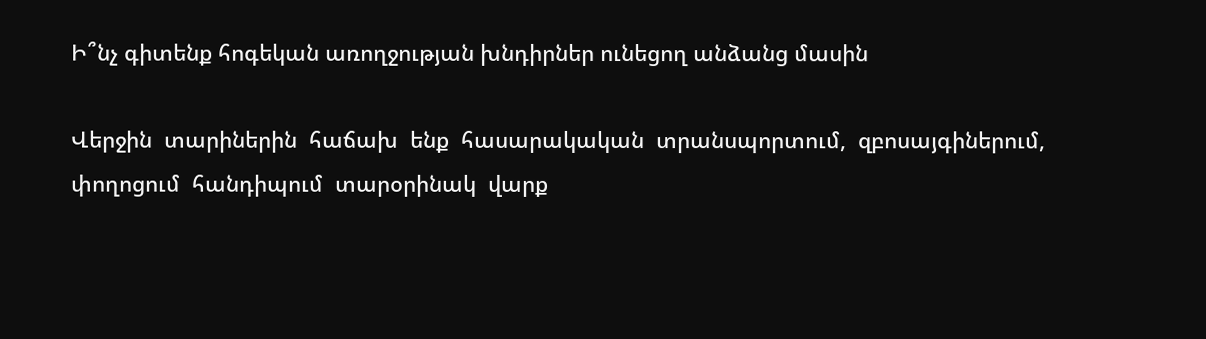Ի՞նչ գիտենք հոգեկան առողջության խնդիրներ ունեցող անձանց մասին

Վերջին  տարիներին  հաճախ  ենք  հասարակական  տրանսպորտում,  զբոսայգիներում,  փողոցում  հանդիպում  տարօրինակ  վարք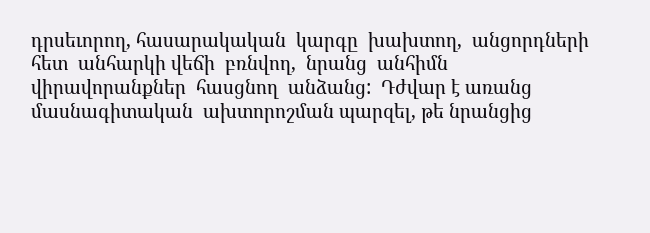դրսեւորող, հասարակական  կարգը  խախտող,  անցորդների  հետ  անհարկի վեճի  բռնվող,  նրանց  անհիմն  վիրավորանքներ  հասցնող  անձանց:  Դժվար է առանց մասնագիտական  ախտորոշման պարզել, թե նրանցից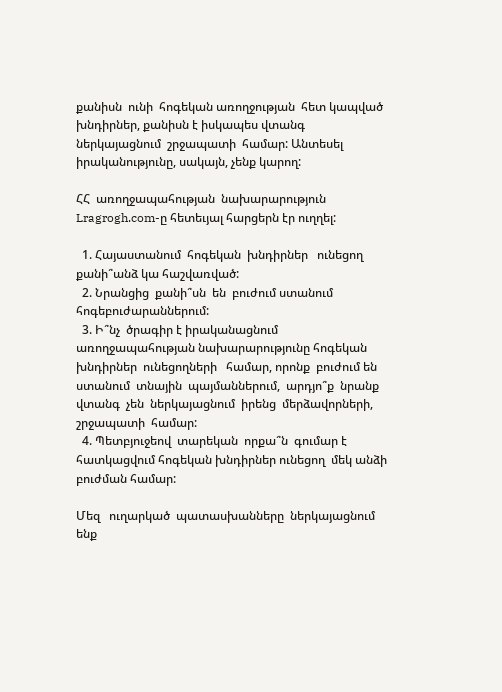քանիսն  ունի  հոգեկան առողջության  հետ կապված  խնդիրներ, քանիսն է իսկապես վտանգ ներկայացնում  շրջապատի  համար: Անտեսել  իրականությունը, սակայն, չենք կարող:

ՀՀ  առողջապահության  նախարարություն Lragrogh.com-ը հետեւյալ հարցերն էր ուղղել:

  1. Հայաստանում  հոգեկան  խնդիրներ   ունեցող   քանի՞անձ կա հաշվառված:
  2. Նրանցից  քանի՞սն  են  բուժում ստանում  հոգեբուժարաններում:
  3. Ի՞նչ  ծրագիր է իրականացնում  առողջապահության նախարարությունը հոգեկան  խնդիրներ  ունեցողների   համար, որոնք  բուժում են ստանում  տնային  պայմաններում,  արդյո՞ք  նրանք  վտանգ  չեն  ներկայացնում  իրենց  մերձավորների,  շրջապատի  համար:
  4. Պետբյուջեով  տարեկան  որքա՞ն  գումար է հատկացվում հոգեկան խնդիրներ ունեցող  մեկ անձի բուժման համար:

Մեզ   ուղարկած  պատասխանները  ներկայացնում ենք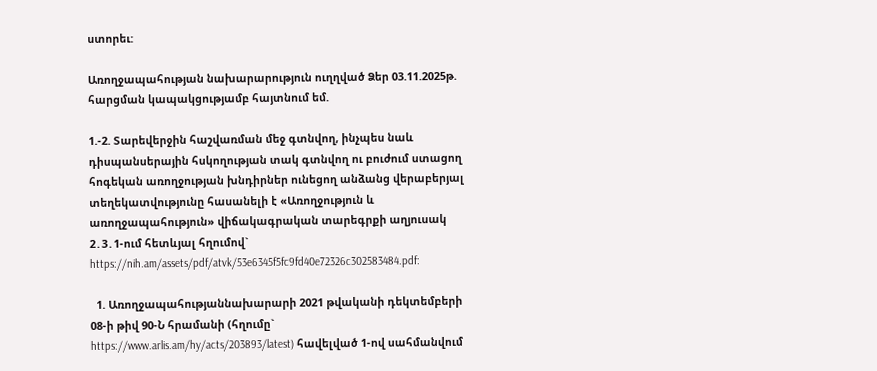ստորեւ:

Առողջապահության նախարարություն ուղղված Ձեր 03.11.2025թ. հարցման կապակցությամբ հայտնում եմ.

1.-2. Տարեվերջին հաշվառման մեջ գտնվող, ինչպես նաև դիսպանսերային հսկողության տակ գտնվող ու բուժում ստացող հոգեկան առողջության խնդիրներ ունեցող անձանց վերաբերյալ տեղեկատվությունը հասանելի է «Առողջություն և առողջապահություն» վիճակագրական տարեգրքի աղյուսակ 2․3․1-ում հետևյալ հղումով` https://nih.am/assets/pdf/atvk/53e6345f5fc9fd40e72326c302583484.pdf:

  1. Առողջապահությաննախարարի 2021 թվականի դեկտեմբերի 08-ի թիվ 90-Ն հրամանի (հղումը` https://www.arlis.am/hy/acts/203893/latest) հավելված 1-ով սահմանվում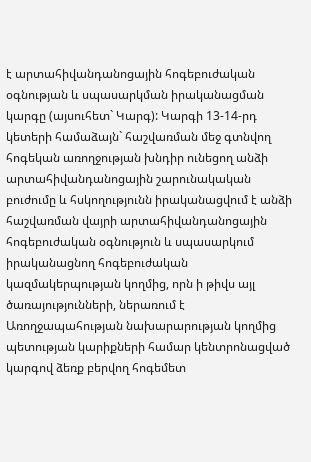է արտահիվանդանոցային հոգեբուժական օգնության և սպասարկման իրականացման կարգը (այսուհետ` Կարգ): Կարգի 13-14-րդ կետերի համաձայն` հաշվառման մեջ գտնվող հոգեկան առողջության խնդիր ունեցող անձի արտահիվանդանոցային շարունակական բուժումը և հսկողությունն իրականացվում է անձի հաշվառման վայրի արտահիվանդանոցային հոգեբուժական օգնություն և սպասարկում իրականացնող հոգեբուժական կազմակերպության կողմից, որն ի թիվս այլ ծառայությունների, ներառում է Առողջապահության նախարարության կողմից պետության կարիքների համար կենտրոնացված կարգով ձեռք բերվող հոգեմետ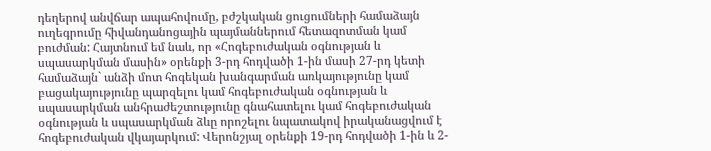դեղերով անվճար ապահովումը, բժշկական ցուցումների համաձայն ուղեգրումը հիվանդանոցային պայմաններում հետազոտման կամ բուժման: Հայտնում եմ նաև, որ «Հոգեբուժական օգնության և սպասարկման մասին» օրենքի 3-րդ հոդվածի 1-ին մասի 27-րդ կետի համաձայն` անձի մոտ հոգեկան խանգարման առկայությունը կամ բացակայությունը պարզելու կամ հոգեբուժական օգնության և սպասարկման անհրաժեշտությունը գնահատելու կամ հոգեբուժական օգնության և սպասարկման ձևը որոշելու նպատակով իրականացվում է հոգեբուժական վկայարկում: Վերոնշյալ օրենքի 19-րդ հոդվածի 1-ին և 2-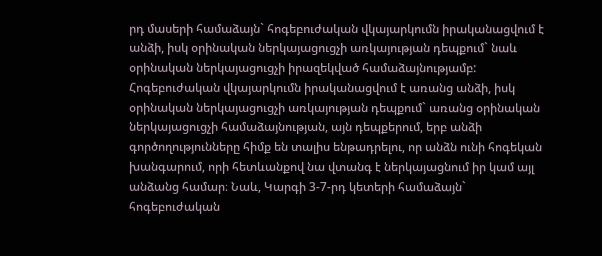րդ մասերի համաձայն` հոգեբուժական վկայարկումն իրականացվում է անձի, իսկ օրինական ներկայացուցչի առկայության դեպքում` նաև օրինական ներկայացուցչի իրազեկված համաձայնությամբ: Հոգեբուժական վկայարկումն իրականացվում է առանց անձի, իսկ օրինական ներկայացուցչի առկայության դեպքում` առանց օրինական ներկայացուցչի համաձայնության, այն դեպքերում, երբ անձի գործողությունները հիմք են տալիս ենթադրելու, որ անձն ունի հոգեկան խանգարում, որի հետևանքով նա վտանգ է ներկայացնում իր կամ այլ անձանց համար։ Նաև, Կարգի 3-7-րդ կետերի համաձայն` հոգեբուժական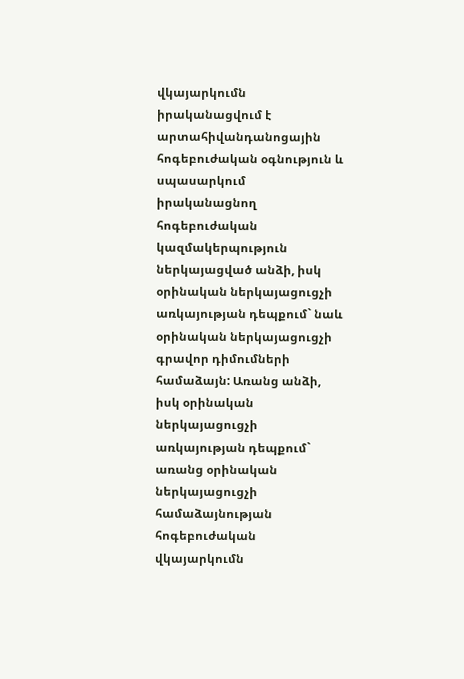վկայարկումն իրականացվում է արտահիվանդանոցային հոգեբուժական օգնություն և սպասարկում իրականացնող հոգեբուժական կազմակերպություն ներկայացված անձի, իսկ օրինական ներկայացուցչի առկայության դեպքում` նաև օրինական ներկայացուցչի գրավոր դիմումների համաձայն: Առանց անձի, իսկ օրինական ներկայացուցչի առկայության դեպքում` առանց օրինական ներկայացուցչի համաձայնության հոգեբուժական վկայարկումն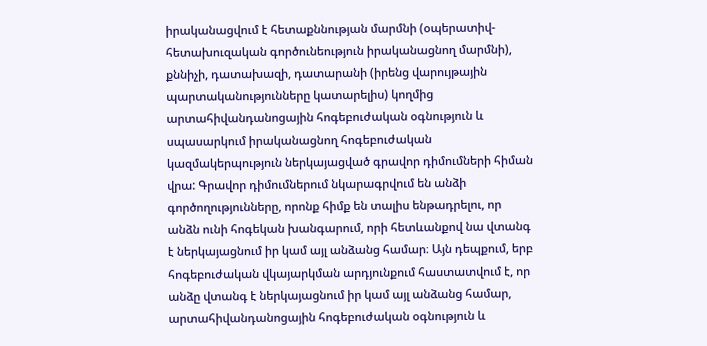իրականացվում է հետաքննության մարմնի (օպերատիվ-հետախուզական գործունեություն իրականացնող մարմնի), քննիչի, դատախազի, դատարանի (իրենց վարույթային պարտականությունները կատարելիս) կողմից արտահիվանդանոցային հոգեբուժական օգնություն և սպասարկում իրականացնող հոգեբուժական կազմակերպություն ներկայացված գրավոր դիմումների հիման վրա: Գրավոր դիմումներում նկարագրվում են անձի գործողությունները, որոնք հիմք են տալիս ենթադրելու, որ անձն ունի հոգեկան խանգարում, որի հետևանքով նա վտանգ է ներկայացնում իր կամ այլ անձանց համար։ Այն դեպքում, երբ հոգեբուժական վկայարկման արդյունքում հաստատվում է, որ անձը վտանգ է ներկայացնում իր կամ այլ անձանց համար, արտահիվանդանոցային հոգեբուժական օգնություն և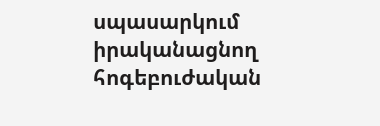սպասարկում իրականացնող հոգեբուժական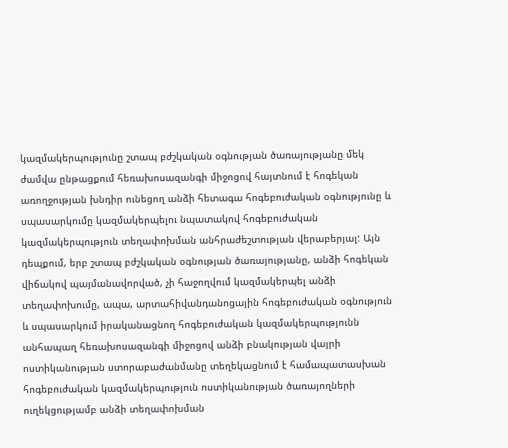կազմակերպությունը շտապ բժշկական օգնության ծառայությանը մեկ ժամվա ընթացքում հեռախոսազանգի միջոցով հայտնում է հոգեկան առողջության խնդիր ունեցող անձի հետագա հոգեբուժական օգնությունը և սպասարկումը կազմակերպելու նպատակով հոգեբուժական կազմակերպություն տեղափոխման անհրաժեշտության վերաբերյալ: Այն դեպքում, երբ շտապ բժշկական օգնության ծառայությանը, անձի հոգեկան վիճակով պայմանավորված, չի հաջողվում կազմակերպել անձի տեղափոխումը, ապա, արտահիվանդանոցային հոգեբուժական օգնություն և սպասարկում իրականացնող հոգեբուժական կազմակերպությունն անհապաղ հեռախոսազանգի միջոցով անձի բնակության վայրի ոստիկանության ստորաբաժանմանը տեղեկացնում է համապատասխան հոգեբուժական կազմակերպություն ոստիկանության ծառայողների ուղեկցությամբ անձի տեղափոխման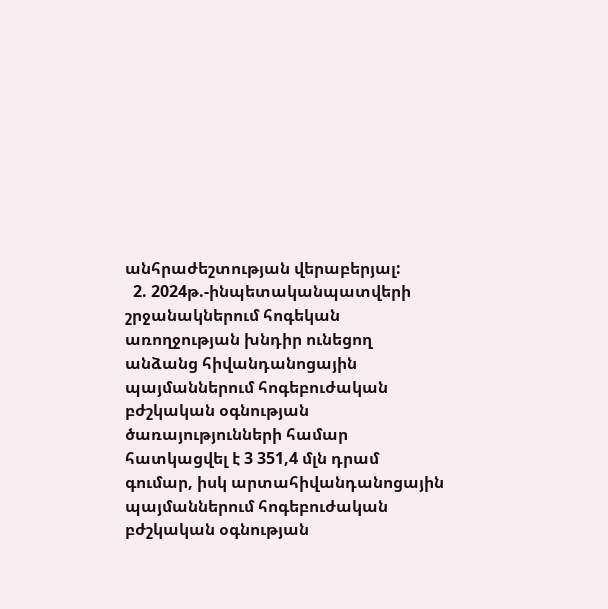անհրաժեշտության վերաբերյալ:
  2. 2024թ.-ինպետականպատվերի շրջանակներում հոգեկան առողջության խնդիր ունեցող անձանց հիվանդանոցային պայմաններում հոգեբուժական բժշկական օգնության ծառայությունների համար հատկացվել է 3 351,4 մլն դրամ գումար, իսկ արտահիվանդանոցային պայմաններում հոգեբուժական բժշկական օգնության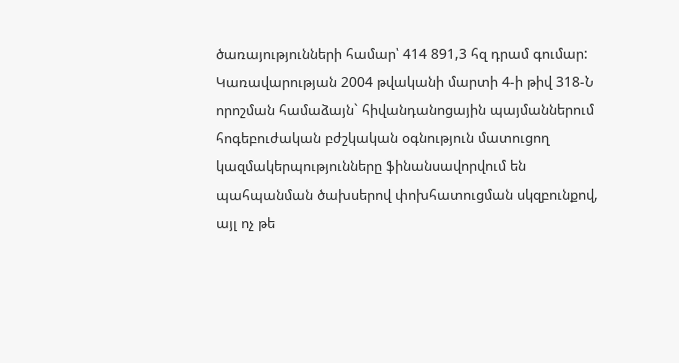ծառայությունների համար՝ 414 891,3 հզ դրամ գումար: Կառավարության 2004 թվականի մարտի 4-ի թիվ 318-Ն որոշման համաձայն` հիվանդանոցային պայմաններում հոգեբուժական բժշկական օգնություն մատուցող կազմակերպությունները ֆինանսավորվում են պահպանման ծախսերով փոխհատուցման սկզբունքով, այլ ոչ թե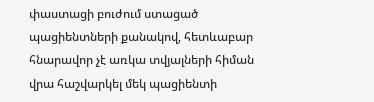փաստացի բուժում ստացած պացիենտների քանակով, հետևաբար հնարավոր չէ առկա տվյալների հիման վրա հաշվարկել մեկ պացիենտի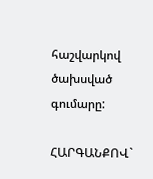հաշվարկով ծախսված գումարը:

ՀԱՐԳԱՆՔՈՎ`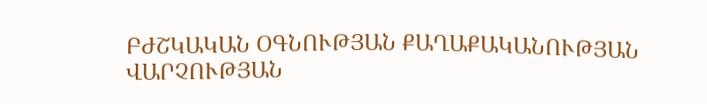ԲԺՇԿԱԿԱՆ ՕԳՆՈՒԹՅԱՆ ՔԱՂԱՔԱԿԱՆՈՒԹՅԱՆ ՎԱՐՉՈՒԹՅԱՆ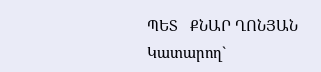ՊԵՏ   ՔՆԱՐ ՂՈՆՅԱՆ Կատարող`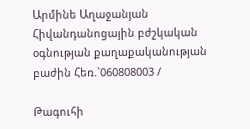Արմինե Աղաջանյան Հիվանդանոցային բժշկական օգնության քաղաքականության բաժին Հեռ.`060808003 /

Թագուհի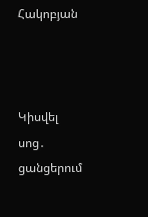Հակոբյան



Կիսվել սոց․ ցանցերում